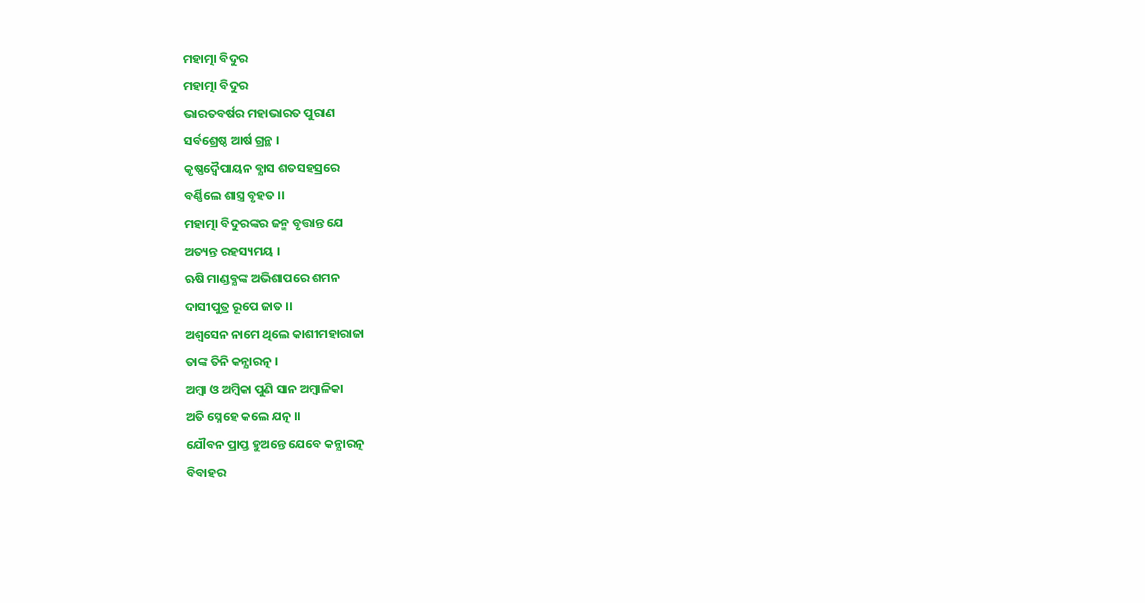ମହାତ୍ମା ବିଦୁର
ମହାତ୍ମା ବିଦୁର
ଭାରତବର୍ଷର ମହାଭାରତ ପୁରାଣ
ସର୍ବଶ୍ରେଷ୍ଠ ଆର୍ଷ ଗ୍ରନ୍ଥ ।
କୃଷ୍ଣଦ୍ବୈପାୟନ ବ୍ଯାସ ଶତସହସ୍ରରେ
ବର୍ଣ୍ଣିଲେ ଶାସ୍ତ୍ର ବୃହତ ।।
ମହାତ୍ମା ବିଦୁରଙ୍କର ଜନ୍ମ ବୃତ୍ତାନ୍ତ ଯେ
ଅତ୍ୟନ୍ତ ରହସ୍ୟମୟ ।
ଋଷି ମାଣ୍ଡବ୍ଯଙ୍କ ଅଭିଶାପରେ ଶମନ
ଦାସୀପୁତ୍ର ରୂପେ ଜାତ ।।
ଅଶ୍ବସେନ ନାମେ ଥିଲେ କାଶୀମହାରାଜା
ତାଙ୍କ ତିନି କନ୍ଯାରତ୍ନ ।
ଅମ୍ବା ଓ ଅମ୍ବିକା ପୁଣି ସାନ ଅମ୍ବାଳିକା
ଅତି ସ୍ନେହେ କଲେ ଯତ୍ନ ।।
ଯୌବନ ପ୍ରାପ୍ତ ହୁଅନ୍ତେ ଯେବେ କନ୍ଯାରତ୍ନ
ବିବାହର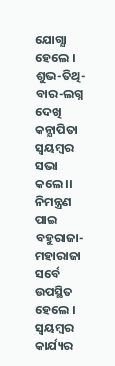ଯୋଗ୍ଯା ହେଲେ ।
ଶୁଭ-ତିଥି-ବାର-ଲଗ୍ନ ଦେଖି କନ୍ଯାପିତା
ସ୍ବୟମ୍ବର ସଭା କଲେ ।।
ନିମନ୍ତ୍ରଣ ପାଇ ବହୁରାଜା-ମହାରାଜା
ସର୍ବେ ଉପସ୍ଥିତ ହେଲେ ।
ସ୍ବୟମ୍ବର କାର୍ଯ୍ୟର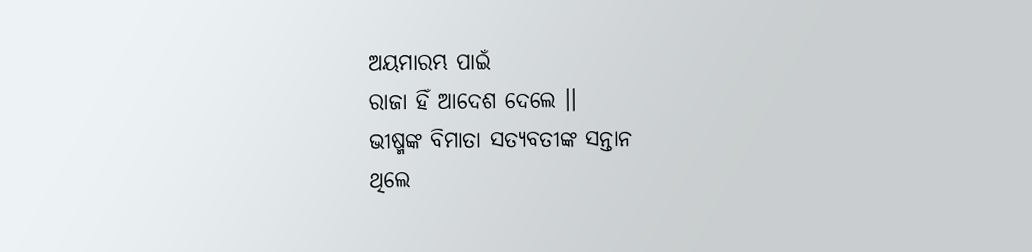ଅୟମାରମ୍ଭ ପାଇଁ
ରାଜା ହିଁ ଆଦେଶ ଦେଲେ ।।
ଭୀଷ୍ମଙ୍କ ବିମାତା ସତ୍ଯବତୀଙ୍କ ସନ୍ତାନ
ଥିଲେ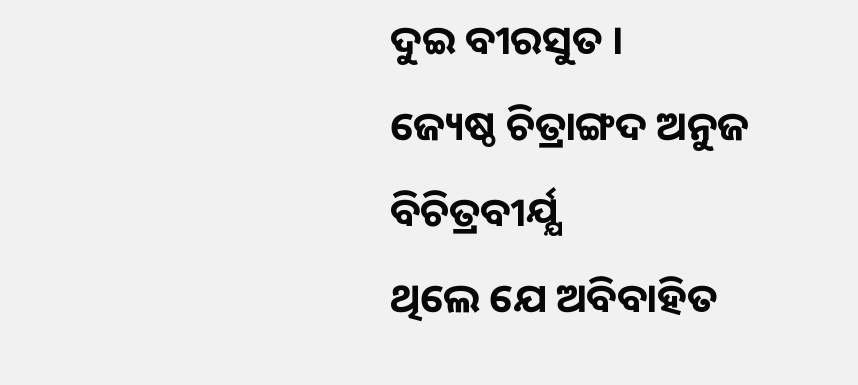ଦୁଇ ବୀରସୁତ ।
ଜ୍ୟେଷ୍ଠ ଚିତ୍ରାଙ୍ଗଦ ଅନୁଜ ବିଚିତ୍ରବୀର୍ଯ୍ଯ
ଥିଲେ ଯେ ଅବିବାହିତ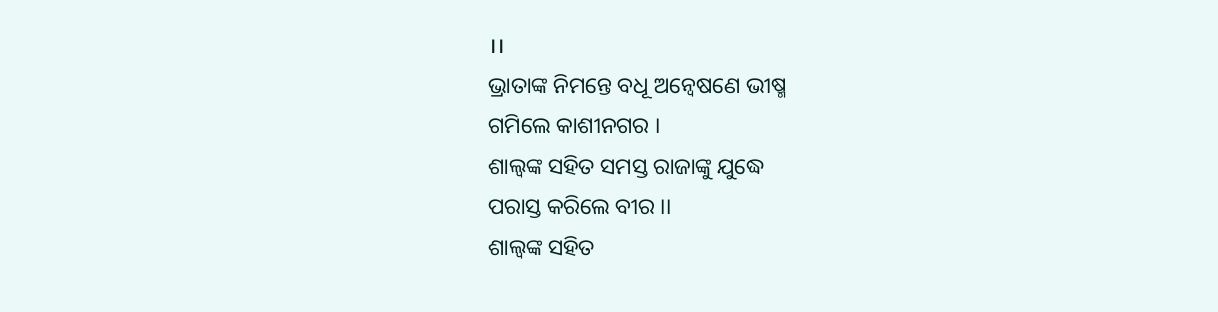।।
ଭ୍ରାତାଙ୍କ ନିମନ୍ତେ ବଧୂ ଅନ୍ବେଷଣେ ଭୀଷ୍ମ
ଗମିଲେ କାଶୀନଗର ।
ଶାଲ୍ବଙ୍କ ସହିତ ସମସ୍ତ ରାଜାଙ୍କୁ ଯୁଦ୍ଧେ
ପରାସ୍ତ କରିଲେ ବୀର ।।
ଶାଲ୍ବଙ୍କ ସହିତ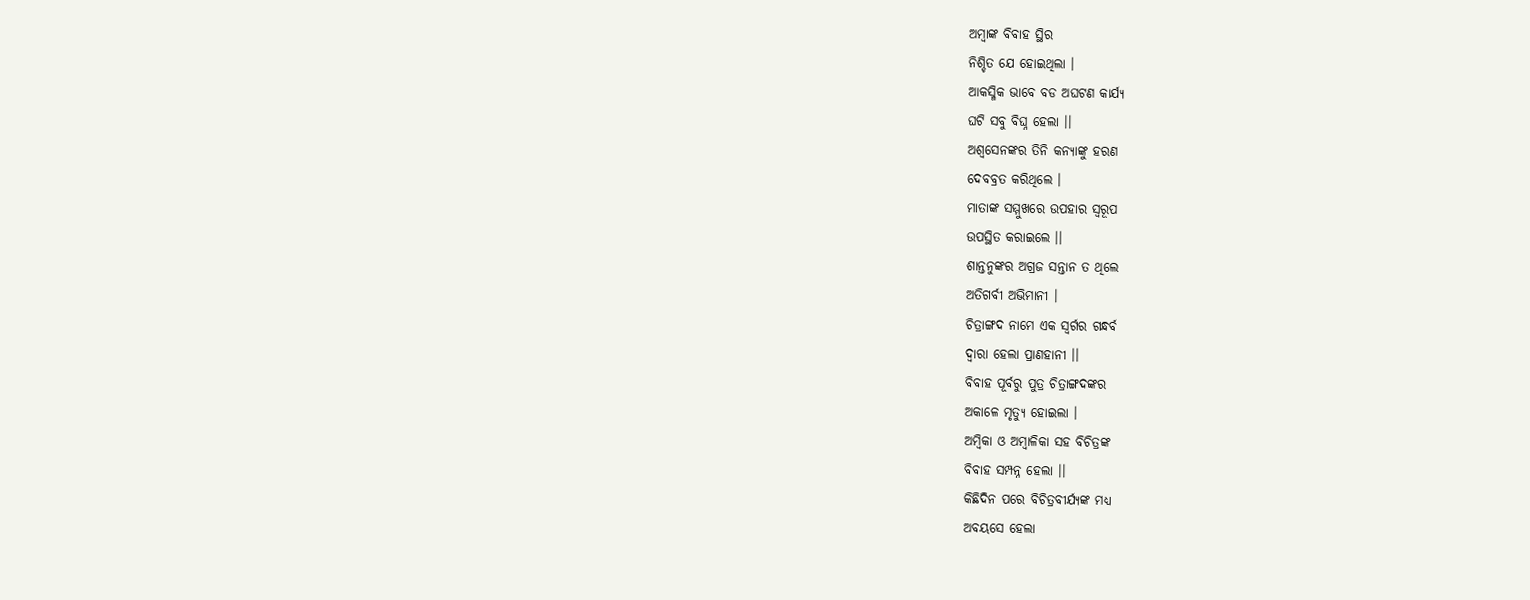ଅମ୍ବାଙ୍କ ବିବାହ ସ୍ଥିର
ନିଶ୍ଚିତ ଯେ ହୋଇଥିଲା ।
ଆକସ୍ମିକ ଭାବେ ବଡ ଅଘଟଣ କାର୍ଯ୍ୟ
ଘଟି ସବୁ ବିଘ୍ନ ହେଲା ।।
ଅଶ୍ବସେନଙ୍କର ତିନି କନ୍ଯାଙ୍କୁ ହରଣ
ଦେବବ୍ରତ କରିଥିଲେ ।
ମାତାଙ୍କ ସମ୍ମୁଖରେ ଉପହାର ସ୍ବରୂପ
ଉପସ୍ଥିତ କରାଇଲେ ।।
ଶାନ୍ତନୁଙ୍କର ଅଗ୍ରଜ ସନ୍ତାନ ତ ଥିଲେ
ଅତିଗର୍ବୀ ଅଭିମାନୀ ।
ଚିତ୍ରାଙ୍ଗଦ ନାମେ ଏକ ସ୍ବର୍ଗର ଗନ୍ଧର୍ବ
ଦ୍ବାରା ହେଲା ପ୍ରାଣହାନୀ ।।
ବିବାହ ପୂର୍ବରୁ ପୁତ୍ର ଚିତ୍ରାଙ୍ଗଦଙ୍କର
ଅକାଳେ ମୃତ୍ୟୁ ହୋଇଲା ।
ଅମ୍ବିକା ଓ ଅମ୍ବାଳିକା ସହ ବିଚିତ୍ରଙ୍କ
ବିବାହ ସମ୍ପନ୍ନ ହେଲା ।।
କିଛିଦିନ ପରେ ବିଚିତ୍ରବୀର୍ଯ୍ଯଙ୍କ ମଧ୍ୟ
ଅବୟସେ ହେଲା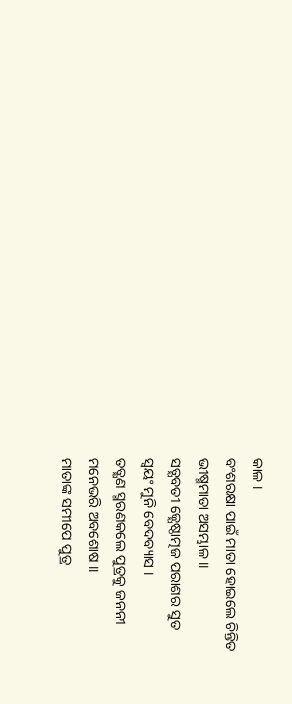କାଳ ।
ବଂଶରକ୍ଷା ପାଇଁ ମାତା ହୋଇଲେ ଚିନ୍ତିତ
ଭୀଷ୍ମମାତା ଅସମ୍ଭାଳ ।।
ସତ୍ଯବତୀ ଜ୍ଯେଷ୍ଠାତ୍ମଜ ପରାଶର ସୁତ
ସ୍ବୟଂ ମୁନି ବେଦବ୍ୟାସ ।
ତତ୍କ୍ଷଣ ସ୍ମରଣକଲେ ପୁତ୍ରକୁ ଜନନୀ
ମନେଭରି ଅବଶୋଷ ।।
ମାତାଙ୍କ ସମୀପେ ପୁତ୍ର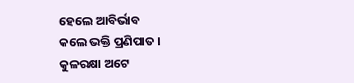ହେଲେ ଆବିର୍ଭାବ
କଲେ ଭକ୍ତି ପ୍ରଣିପାତ ।
କୁଳରକ୍ଷା ଅଟେ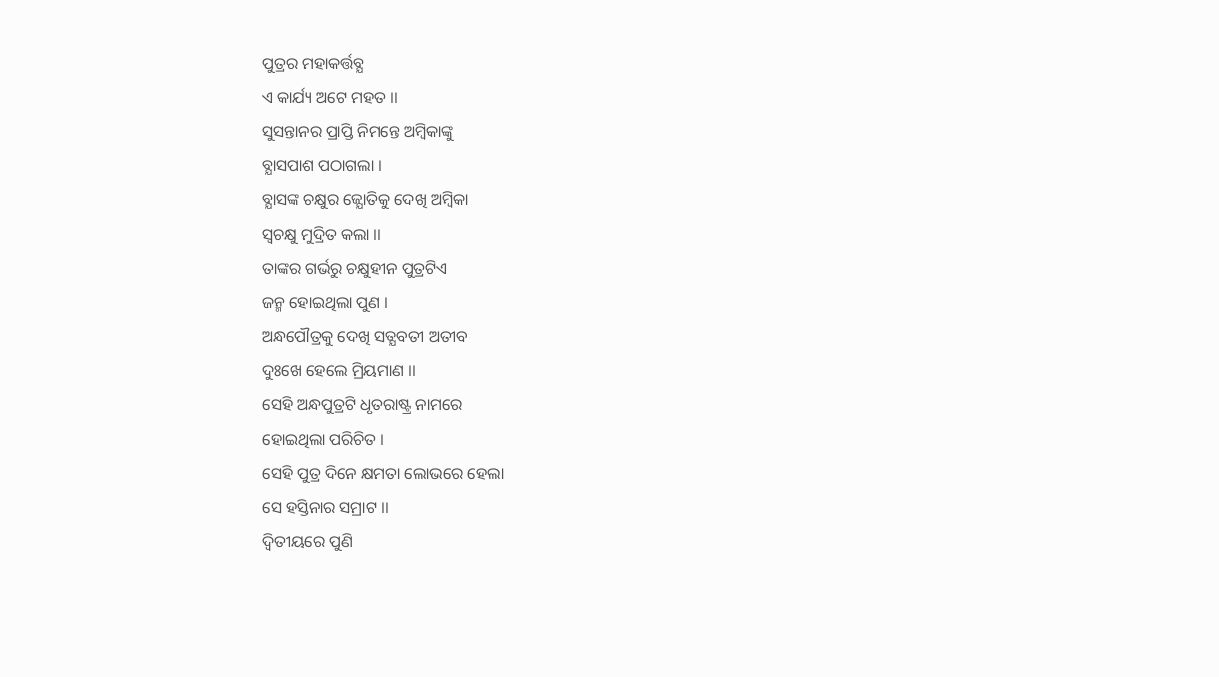ପୁତ୍ରର ମହାକର୍ତ୍ତବ୍ଯ
ଏ କାର୍ଯ୍ୟ ଅଟେ ମହତ ।।
ସୁସନ୍ତାନର ପ୍ରାପ୍ତି ନିମନ୍ତେ ଅମ୍ବିକାଙ୍କୁ
ବ୍ଯାସପାଶ ପଠାଗଲା ।
ବ୍ଯାସଙ୍କ ଚକ୍ଷୁର ଜ୍ଯୋତିକୁ ଦେଖି ଅମ୍ବିକା
ସ୍ବଚକ୍ଷୁ ମୁଦ୍ରିତ କଲା ।।
ତାଙ୍କର ଗର୍ଭରୁ ଚକ୍ଷୁହୀନ ପୁତ୍ରଟିଏ
ଜନ୍ମ ହୋଇଥିଲା ପୁଣ ।
ଅନ୍ଧପୌତ୍ରକୁ ଦେଖି ସତ୍ଯବତୀ ଅତୀବ
ଦୁଃଖେ ହେଲେ ମ୍ରିୟମାଣ ।।
ସେହି ଅନ୍ଧପୁତ୍ରଟି ଧୃତରାଷ୍ଟ୍ର ନାମରେ
ହୋଇଥିଲା ପରିଚିତ ।
ସେହି ପୁତ୍ର ଦିନେ କ୍ଷମତା ଲୋଭରେ ହେଲା
ସେ ହସ୍ତିନାର ସମ୍ରାଟ ।।
ଦ୍ବିତୀୟରେ ପୁଣି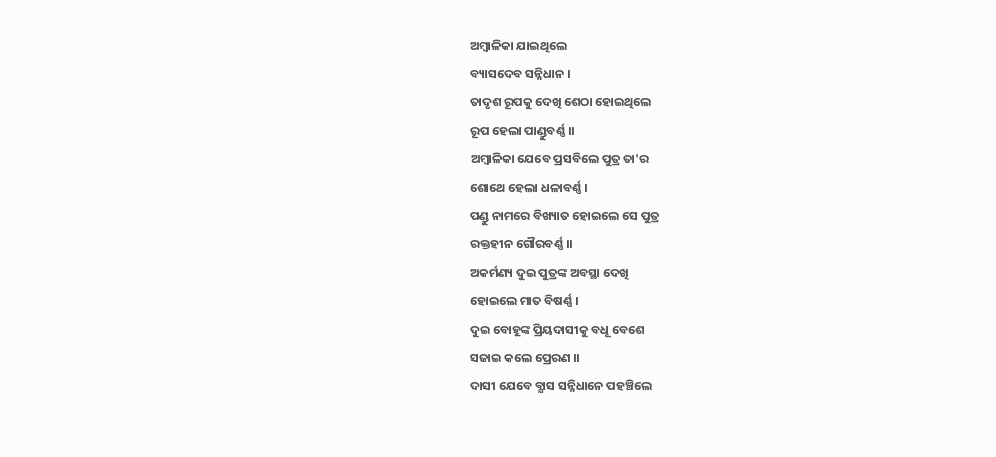ଅମ୍ବାଳିକା ଯାଇଥିଲେ
ବ୍ୟାସଦେବ ସନ୍ନିଧାନ ।
ତାଦୃଶ ରୂପକୁ ଦେଖି ଶେଠା ହୋଇଥିଲେ
ରୂପ ହେଲା ପାଣ୍ଡୁବର୍ଣ୍ଣ ।।
ଅମ୍ବାଳିକା ଯେବେ ପ୍ରସବିଲେ ପୁତ୍ର ତା'ର
ଶୋଥେ ହେଲା ଧଳାବର୍ଣ୍ଣ ।
ପଣ୍ଡୁ ନାମରେ ବିଖ୍ୟାତ ହୋଇଲେ ସେ ପୁତ୍ର
ରକ୍ତହୀନ ଗୌରବର୍ଣ୍ଣ ।।
ଅକର୍ମଣ୍ୟ ଦୁଇ ପୁତ୍ରଙ୍କ ଅବସ୍ଥା ଦେଖି
ହୋଇଲେ ମାତ ବିଷର୍ଣ୍ଣ ।
ଦୁଇ ବୋହୂଙ୍କ ପ୍ରିୟଦାସୀକୁ ବଧୂ ବେଶେ
ସଜାଇ କଲେ ପ୍ରେରଣ ।।
ଦାସୀ ଯେବେ ବ୍ଯାସ ସନ୍ନିଧାନେ ପହଞ୍ଚିଲେ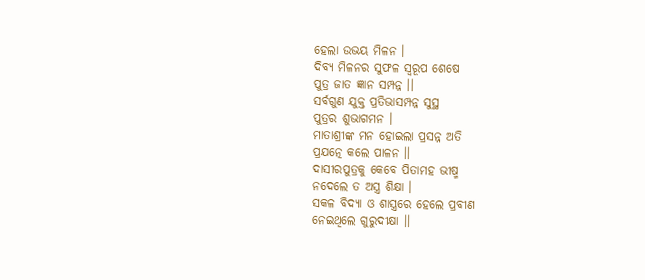ହେଲା ଉଭୟ ମିଳନ ।
ଦିବ୍ଯ ମିଳନର ସୁଫଳ ସ୍ବରୂପ ଶେଷେ
ପୁତ୍ର ଜାତ ଜ୍ଞାନ ସମ୍ପନ୍ନ ।।
ସର୍ବଗୁଣ ଯୁକ୍ତ ପ୍ରତିଭାସମ୍ପନ୍ନ ସୁସ୍ଥ
ପୁତ୍ରର ଶୁଭାଗମନ ।
ମାତାଶ୍ରୀଙ୍କ ମନ ହୋଇଲା ପ୍ରସନ୍ନ ଅତି
ପ୍ରଯତ୍ନେ କଲେ ପାଳନ ।।
ଦାସୀରପୁତ୍ରକୁ କେବେ ପିତାମହ ଭୀଷ୍ମ
ନଦେଲେ ତ ଅସ୍ତ୍ର ଶିକ୍ଷା ।
ସକଳ ବିଦ୍ଯା ଓ ଶାସ୍ତ୍ରରେ ହେଲେ ପ୍ରବୀଣ
ନେଇଥିଲେ ଗୁରୁଦୀକ୍ଷା ।।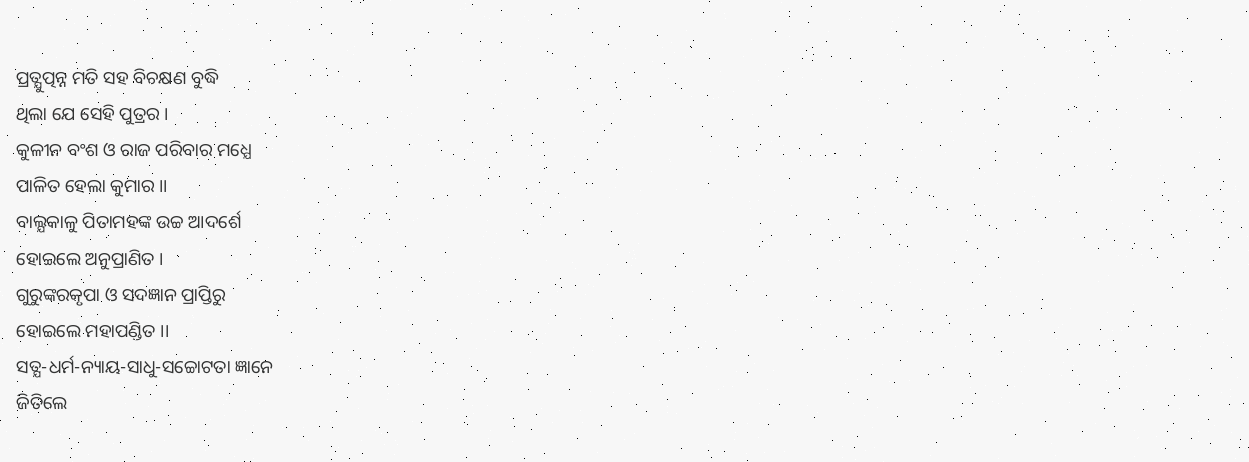ପ୍ରତ୍ଯୁତ୍ପନ୍ନ ମତି ସହ ବିଚକ୍ଷଣ ବୁଦ୍ଧି
ଥିଲା ଯେ ସେହି ପୁତ୍ରର ।
କୁଳୀନ ବଂଶ ଓ ରାଜ ପରିବାର ମଧ୍ଯେ
ପାଳିତ ହେଲା କୁମାର ।।
ବାଲ୍ଯକାଳୁ ପିତାମହଙ୍କ ଉଚ୍ଚ ଆଦର୍ଶେ
ହୋଇଲେ ଅନୁପ୍ରାଣିତ ।
ଗୁରୁଙ୍କରକୃପା ଓ ସଦଜ୍ଞାନ ପ୍ରାପ୍ତିରୁ
ହୋଇଲେ ମହାପଣ୍ଡିତ ।।
ସତ୍ଯ-ଧର୍ମ-ନ୍ୟାୟ-ସାଧୁ-ସଚ୍ଚୋଟତା ଜ୍ଞାନେ
ଜିତିଲେ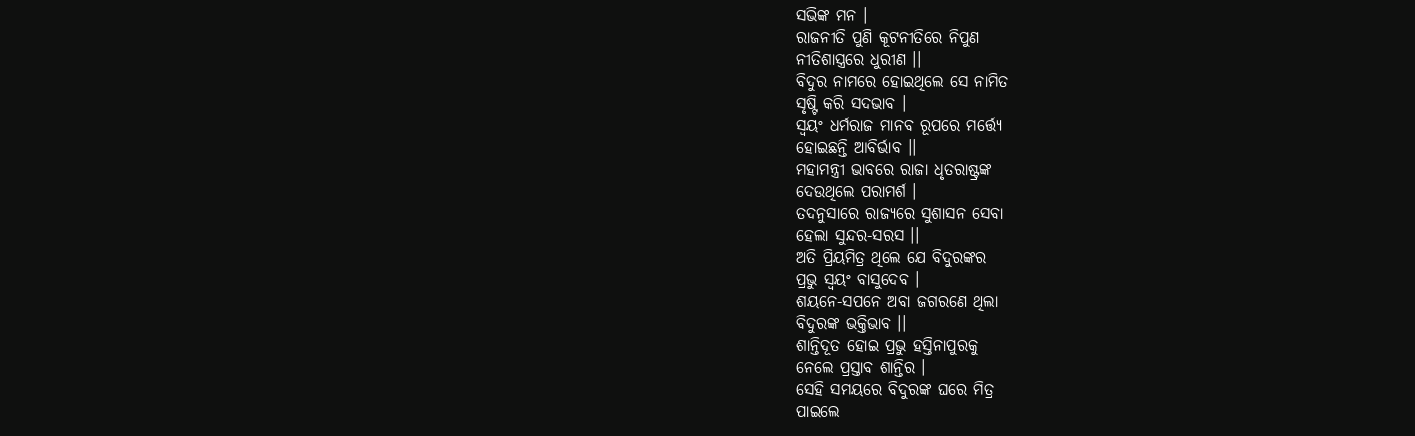ସଭିଙ୍କ ମନ ।
ରାଜନୀତି ପୁଣି କୂଟନୀତିରେ ନିପୁଣ
ନୀତିଶାସ୍ତ୍ରରେ ଧୁରୀଣ ।।
ବିଦୁର ନାମରେ ହୋଇଥିଲେ ସେ ନାମିତ
ସୃଷ୍ଟି କରି ସଦଭାବ ।
ସ୍ବୟଂ ଧର୍ମରାଜ ମାନବ ରୂପରେ ମର୍ତ୍ତ୍ଯେ
ହୋଇଛନ୍ତି ଆବିର୍ଭାବ ।।
ମହାମନ୍ତ୍ରୀ ଭାବରେ ରାଜା ଧୃତରାଷ୍ଟ୍ରଙ୍କ
ଦେଉଥିଲେ ପରାମର୍ଶ ।
ତଦନୁସାରେ ରାଜ୍ଯରେ ସୁଶାସନ ସେବା
ହେଲା ସୁନ୍ଦର-ସରସ ।।
ଅତି ପ୍ରିୟମିତ୍ର ଥିଲେ ଯେ ବିଦୁରଙ୍କର
ପ୍ରଭୁ ସ୍ବୟଂ ବାସୁଦେବ ।
ଶୟନେ-ସପନେ ଅବା ଜଗରଣେ ଥିଲା
ବିଦୁରଙ୍କ ଭକ୍ତିଭାବ ।।
ଶାନ୍ତିଦୂତ ହୋଇ ପ୍ରଭୁ ହସ୍ତିନାପୁରକୁ
ନେଲେ ପ୍ରସ୍ତାବ ଶାନ୍ତିର ।
ସେହି ସମୟରେ ବିଦୁରଙ୍କ ଘରେ ମିତ୍ର
ପାଇଲେ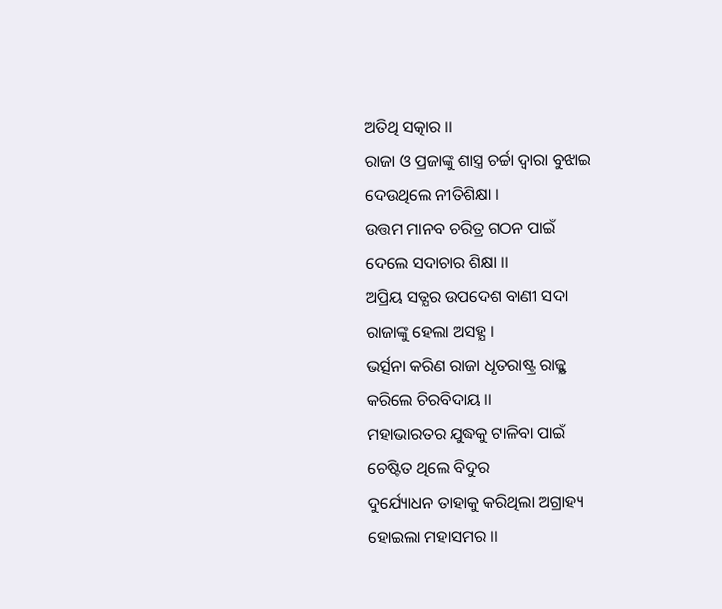ଅତିଥି ସତ୍କାର ।।
ରାଜା ଓ ପ୍ରଜାଙ୍କୁ ଶାସ୍ତ୍ର ଚର୍ଚ୍ଚା ଦ୍ବାରା ବୁଝାଇ
ଦେଉଥିଲେ ନୀତିଶିକ୍ଷା ।
ଉତ୍ତମ ମାନବ ଚରିତ୍ର ଗଠନ ପାଇଁ
ଦେଲେ ସଦାଚାର ଶିକ୍ଷା ।।
ଅପ୍ରିୟ ସତ୍ଯର ଉପଦେଶ ବାଣୀ ସଦା
ରାଜାଙ୍କୁ ହେଲା ଅସହ୍ଯ ।
ଭର୍ତ୍ସନା କରିଣ ରାଜା ଧୃତରାଷ୍ଟ୍ର ରାଜ୍ଯୁ
କରିଲେ ଚିରବିଦାୟ ।।
ମହାଭାରତର ଯୁଦ୍ଧକୁ ଟାଳିବା ପାଇଁ
ଚେଷ୍ଟିତ ଥିଲେ ବିଦୁର
ଦୁର୍ଯ୍ୟୋଧନ ତାହାକୁ କରିଥିଲା ଅଗ୍ରାହ୍ୟ
ହୋଇଲା ମହାସମର ।।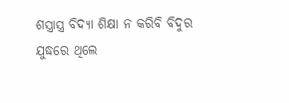ଶସ୍ତ୍ରାସ୍ତ୍ର ବିଦ୍ଯା ଶିକ୍ଷା ନ କରିବି ବିଦୁର
ଯୁଦ୍ଧରେ ଥିଲେ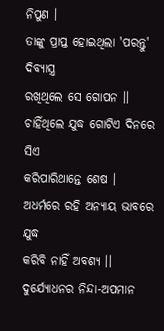ନିପୁଣ ।
ତାଙ୍କୁ ପ୍ରାପ୍ତ ହୋଇଥିଲା 'ପରନ୍ତୁ' ଦିବ୍ଯାସ୍ତ୍ର
ରଖିଥିଲେ ସେ ଗୋପନ ।।
ଚାହିଁଥିଲେ ଯୁଦ୍ଧ ଗୋଟିଏ ଦିନରେ ସିଏ
କରିପାରିଥାନ୍ତେ ଶେଷ ।
ଅଧର୍ମରେ ରହି ଅନ୍ଯାୟ ଭାବରେ ଯୁଦ୍ଧ
କରିବି ନାହିଁ ଅବଶ୍ୟ ।।
ଦୁର୍ଯ୍ୟୋଧନର ନିନ୍ଦା-ଅପମାନ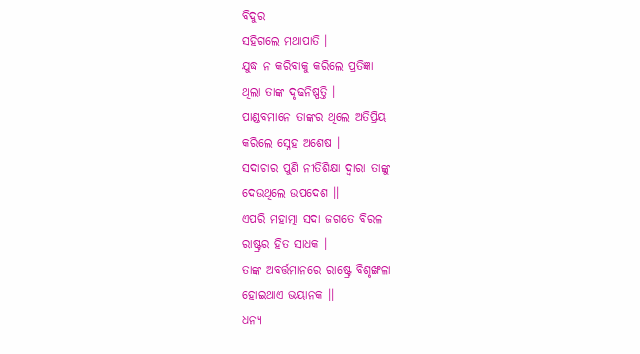ବିଦୁର
ସହିଗଲେ ମଥାପାତି ।
ଯୁଦ୍ଧ ନ କରିବାକୁ କରିଲେ ପ୍ରତିଜ୍ଞା
ଥିଲା ତାଙ୍କ ଦୃଢନିଷ୍ପତ୍ତି ।
ପାଣ୍ଡବମାନେ ତାଙ୍କର ଥିଲେ ଅତିପ୍ରିୟ
କରିଲେ ସ୍ନେହ ଅଶେଷ ।
ସଦାଚାର ପୁଣି ନୀତିଶିକ୍ଷା ଦ୍ବାରା ତାଙ୍କୁ
ଦେଉଥିଲେ ଉପଦେଶ ।।
ଏପରି ମହାତ୍ମା ସଦା ଜଗତେ ବିରଳ
ରାଷ୍ଟ୍ରର ହିତ ସାଧକ ।
ତାଙ୍କ ଅବର୍ତ୍ତମାନରେ ରାଷ୍ଟ୍ରେ ବିଶୃଙ୍ଖଳା
ହୋଇଥାଏ ଭୟାନକ ।।
ଧନ୍ଯ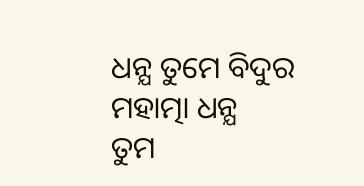ଧନ୍ଯ ତୁମେ ବିଦୁର ମହାତ୍ମା ଧନ୍ଯ
ତୁମ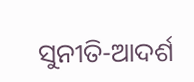ସୁନୀତି-ଆଦର୍ଶ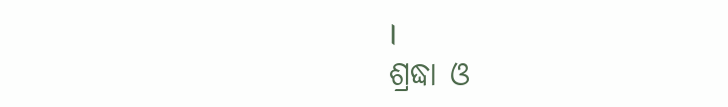।
ଶ୍ରଦ୍ଧା ଓ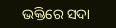ଭକ୍ତିରେ ସଦା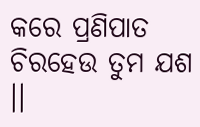କରେ ପ୍ରଣିପାତ
ଚିରହେଉ ତୁମ ଯଶ ।।